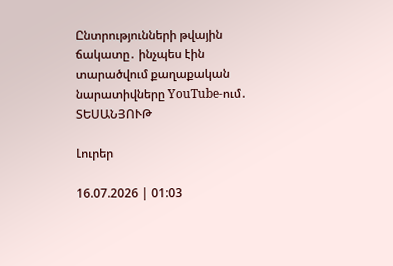Ընտրությունների թվային ճակատը․ ինչպես էին տարածվում քաղաքական նարատիվները YouTube-ում․ ՏԵՍԱՆՅՈՒԹ

Լուրեր

16.07.2026 | 01:03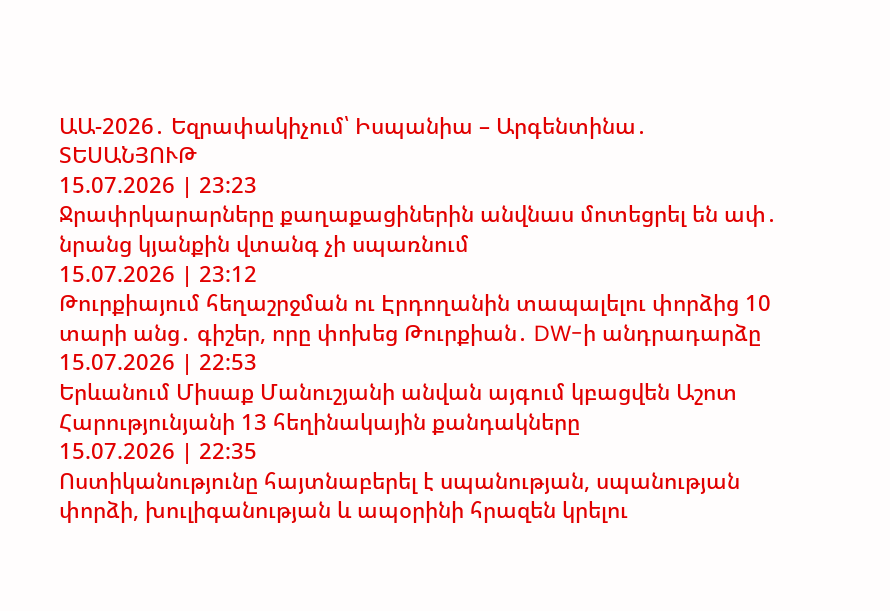ԱԱ-2026․ Եզրափակիչում՝ Իսպանիա – Արգենտինա․ ՏԵՍԱՆՅՈՒԹ
15.07.2026 | 23:23
Ջրափրկարարները քաղաքացիներին անվնաս մոտեցրել են ափ․ նրանց կյանքին վտանգ չի սպառնում
15.07.2026 | 23:12
Թուրքիայում հեղաշրջման ու Էրդողանին տապալելու փորձից 10 տարի անց․ գիշեր, որը փոխեց Թուրքիան․ DW-ի անդրադարձը
15.07.2026 | 22:53
Երևանում Միսաք Մանուշյանի անվան այգում կբացվեն Աշոտ Հարությունյանի 13 հեղինակային քանդակները
15.07.2026 | 22:35
Ոստիկանությունը հայտնաբերել է սպանության, սպանության փորձի, խուլիգանության և ապօրինի հրազեն կրելու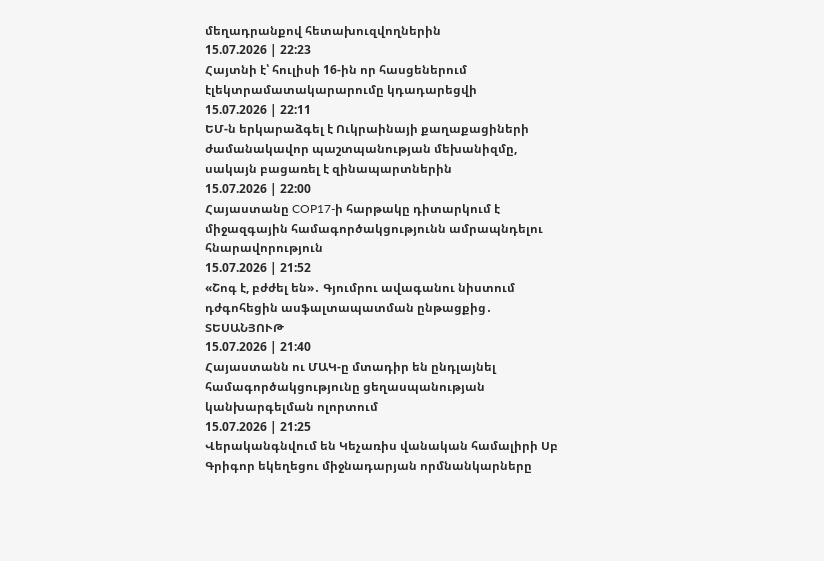մեղադրանքով հետախուզվողներին
15.07.2026 | 22:23
Հայտնի է՝ հուլիսի 16-ին որ հասցեներում էլեկտրամատակարարումը կդադարեցվի
15.07.2026 | 22:11
ԵՄ-ն երկարաձգել է Ուկրաինայի քաղաքացիների ժամանակավոր պաշտպանության մեխանիզմը, սակայն բացառել է զինապարտներին
15.07.2026 | 22:00
Հայաստանը COP17-ի հարթակը դիտարկում է միջազգային համագործակցությունն ամրապնդելու հնարավորություն
15.07.2026 | 21:52
«Շոգ է, բժժել են»․ Գյումրու ավագանու նիստում դժգոհեցին ասֆալտապատման ընթացքից․ ՏԵՍԱՆՅՈՒԹ
15.07.2026 | 21:40
Հայաստանն ու ՄԱԿ-ը մտադիր են ընդլայնել համագործակցությունը ցեղասպանության կանխարգելման ոլորտում
15.07.2026 | 21:25
Վերականգնվում են Կեչառիս վանական համալիրի Սբ Գրիգոր եկեղեցու միջնադարյան որմնանկարները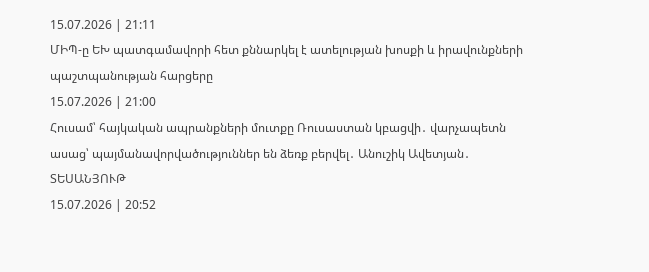15.07.2026 | 21:11
ՄԻՊ-ը ԵԽ պատգամավորի հետ քննարկել է ատելության խոսքի և իրավունքների պաշտպանության հարցերը
15.07.2026 | 21:00
Հուսամ՝ հայկական ապրանքների մուտքը Ռուսաստան կբացվի․ վարչապետն ասաց՝ պայմանավորվածություններ են ձեռք բերվել․ Անուշիկ Ավետյան․ ՏԵՍԱՆՅՈՒԹ
15.07.2026 | 20:52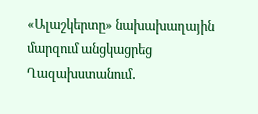«Ալաշկերտը» նախախաղային մարզում անցկացրեց Ղազախստանում․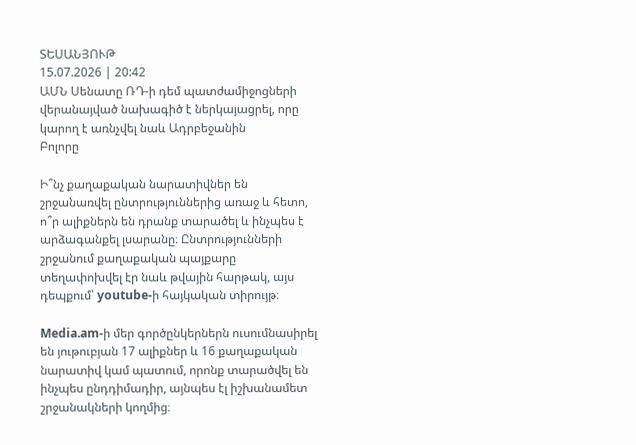ՏԵՍԱՆՅՈՒԹ
15.07.2026 | 20:42
ԱՄՆ Սենատը ՌԴ-ի դեմ պատժամիջոցների վերանայված նախագիծ է ներկայացրել, որը կարող է առնչվել նաև Ադրբեջանին
Բոլորը

Ի՞նչ քաղաքական նարատիվներ են շրջանառվել ընտրություններից առաջ և հետո, ո՞ր ալիքներն են դրանք տարածել և ինչպես է արձագանքել լսարանը։ Ընտրությունների շրջանում քաղաքական պայքարը տեղափոխվել էր նաև թվային հարթակ, այս դեպքում՝ youtube-ի հայկական տիրույթ։

Media.am-ի մեր գործընկերներն ուսումնասիրել են յութուբյան 17 ալիքներ և 16 քաղաքական նարատիվ կամ պատում, որոնք տարածվել են ինչպես ընդդիմադիր, այնպես էլ իշխանամետ շրջանակների կողմից։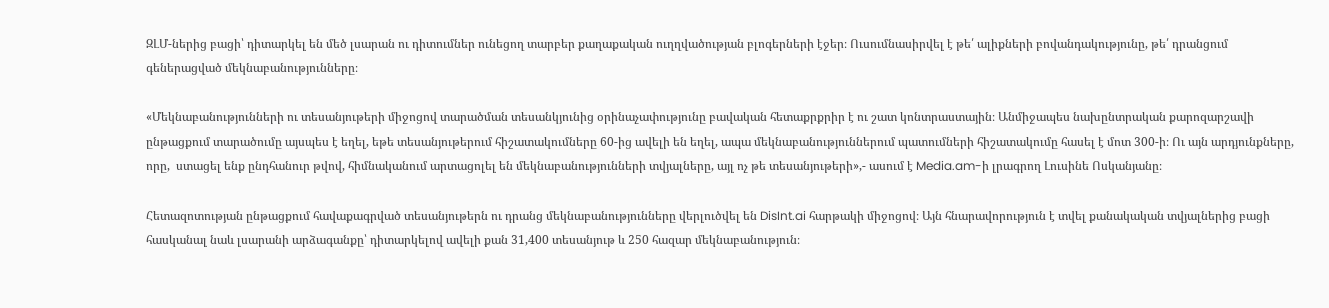ԶԼՄ-ներից բացի՝ դիտարկել են մեծ լսարան ու դիտումներ ունեցող տարբեր քաղաքական ուղղվածության բլոգերների էջեր։ Ուսումնասիրվել է թե՛ ալիքների բովանդակությունը, թե՛ դրանցում գեներացված մեկնաբանությունները։

«Մեկնաբանությունների ու տեսանյութերի միջոցով տարածման տեսանկյունից օրինաչափությունը բավական հետաքրքրիր է ու շատ կոնտրաստային։ Անմիջապես նախընտրական քարոզարշավի ընթացքում տարածումը այսպես է եղել, եթե տեսանյութերում հիշատակումները 60-ից ավելի են եղել, ապա մեկնաբանություններում պատումների հիշատակումը հասել է մոտ 300-ի։ Ու այն արդյունքները, որը,  ստացել ենք ընդհանուր թվով, հիմնականում արտացոլել են մեկնաբանությունների տվյալները, այլ ոչ թե տեսանյութերի»,- ասում է Media.am-ի լրագրող Լուսինե Ոսկանյանը։

Հետազոտության ընթացքում հավաքագրված տեսանյութերն ու դրանց մեկնաբանությունները վերլուծվել են DisInt.ai հարթակի միջոցով։ Այն հնարավորություն է տվել քանակական տվյալներից բացի հասկանալ նաև լսարանի արձագանքը՝ դիտարկելով ավելի քան 31,400 տեսանյութ և 250 հազար մեկնաբանություն։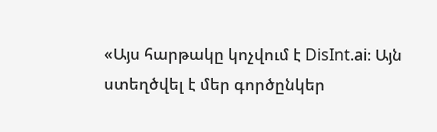«Այս հարթակը կոչվում է DisInt.ai։ Այն ստեղծվել է մեր գործընկեր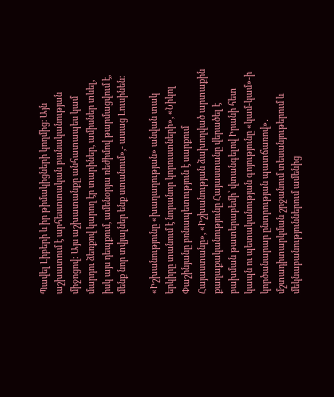Պավել Լիբերի և իր թիմակիցների կողմից։ Այն աշխատում է արհեստտական բանականության միջոցով: Այս աշխատանքը անհատապես կամ մարդու ձեռքով կարող էր տարիներ, ամիսներ տևել, իսկ այս դեպքում, ամենօրյա ռեժիմով թարմացվում է, մենք նոր տվյալներ ենք ստանում»,- ասաց Լուսինեն։

«Իշխանությունը «խաղաղության» անվան տակ երկիրը տանում է նորանոր կորուստների», «Նիկոլ Փաշինյանը բռնապետություն է սարքում Հայաստանը», «Իշխանության ձախողված արտաքին քաղաքականությունը Հայաստանը վերածել է բախման թատերաբեմի՝ վտանգելով Իրանի հետ կապն ու պետականության գոյությունը «կամ-կամ»-ի կործանարար ընտրության պատճառով»․ մշտադիտարկման շրջանում տեսանյութերում և մեկնաբանություններում ամենից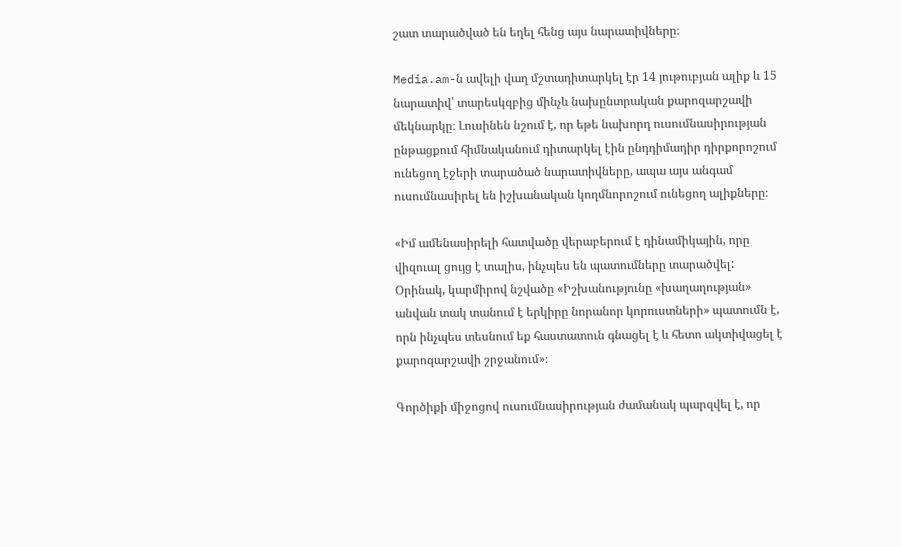շատ տարածված են եղել հենց այս նարատիվները։

Media.am-ն ավելի վաղ մշտադիտարկել էր 14 յութուբյան ալիք և 15 նարատիվ՝ տարեսկզբից մինչև նախընտրական քարոզարշավի մեկնարկը։ Լուսինեն նշում է, որ եթե նախորդ ուսումնասիրության ընթացքում հիմնականում դիտարկել էին ընդդիմադիր դիրքորոշում ունեցող էջերի տարածած նարատիվները, ապա այս անգամ ուսումնասիրել են իշխանական կողմնորոշում ունեցող ալիքները։

«Իմ ամենասիրելի հատվածը վերաբերում է դինամիկային, որը վիզուալ ցույց է տալիս, ինչպես են պատումները տարածվել: Օրինակ, կարմիրով նշվածը «Իշխանությունը «խաղաղության» անվան տակ տանում է երկիրը նորանոր կորուստների» պատումն է, որն ինչպես տեսնում եք հաստատուն գնացել է և հետո ակտիվացել է քարոզարշավի շրջանում»։

Գործիքի միջոցով ուսումնասիրության ժամանակ պարզվել է, որ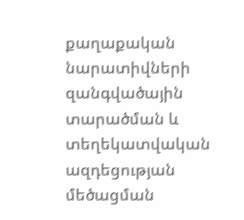քաղաքական նարատիվների զանգվածային տարածման և տեղեկատվական ազդեցության մեծացման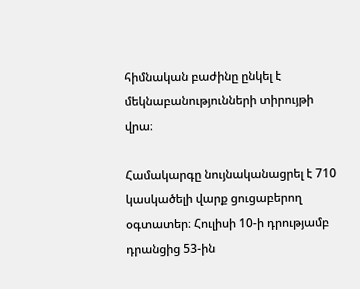հիմնական բաժինը ընկել է մեկնաբանությունների տիրույթի վրա։

Համակարգը նույնականացրել է 710 կասկածելի վարք ցուցաբերող օգտատեր։ Հուլիսի 10-ի դրությամբ դրանցից 53-ին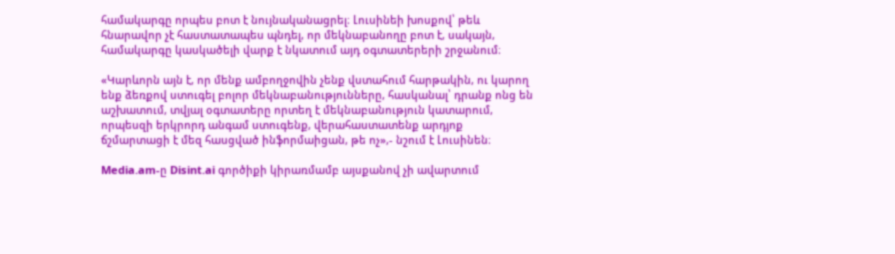համակարգը որպես բոտ է նույնականացրել։ Լուսինեի խոսքով՝ թեև հնարավոր չէ հաստատապես պնդել, որ մեկնաբանողը բոտ է, սակայն, համակարգը կասկածելի վարք է նկատում այդ օգտատերերի շրջանում։

«Կարևորն այն է, որ մենք ամբողջովին չենք վստահում հարթակին, ու կարող ենք ձեռքով ստուգել բոլոր մեկնաբանությունները, հասկանալ՝ դրանք ոնց են աշխատում, տվյալ օգտատերը որտեղ է մեկնաբանություն կատարում, որպեսզի երկրորդ անգամ ստուգենք, վերահաստատենք արդյոք ճշմարտացի է մեզ հասցված ինֆորմաիցան, թե ոչ»,- նշում է Լուսինեն։

Media.am-ը Disint.ai գործիքի կիրառմամբ այսքանով չի ավարտում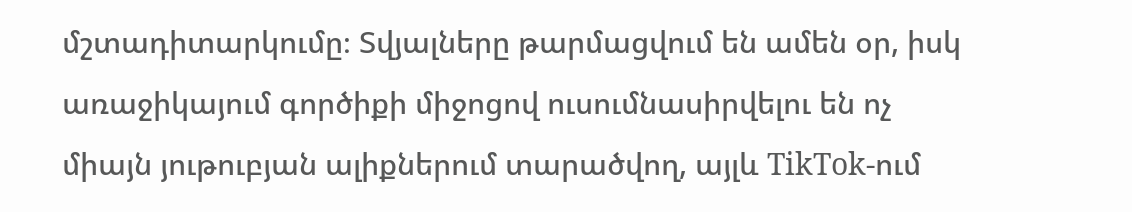մշտադիտարկումը։ Տվյալները թարմացվում են ամեն օր, իսկ առաջիկայում գործիքի միջոցով ուսումնասիրվելու են ոչ միայն յութուբյան ալիքներում տարածվող, այլև TikTok-ում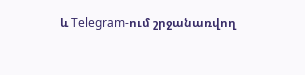և Telegram-ում շրջանառվող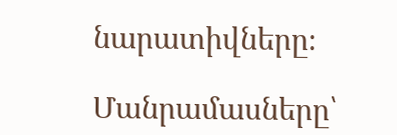նարատիվները։

Մանրամասները՝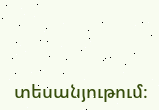տեսանյութում։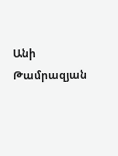Անի Թամրազյան